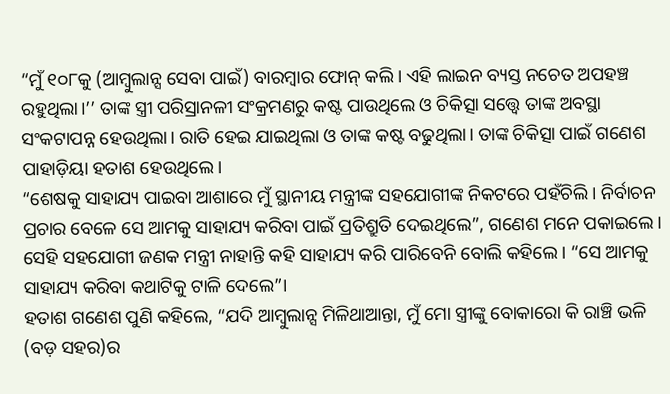“ମୁଁ ୧୦୮କୁ (ଆମ୍ବୁଲାନ୍ସ ସେବା ପାଇଁ) ବାରମ୍ବାର ଫୋନ୍ କଲି। ଏହି ଲାଇନ ବ୍ୟସ୍ତ ନଚେତ ଅପହଞ୍ଚ ରହୁଥିଲା।’’ ତାଙ୍କ ସ୍ତ୍ରୀ ପରିସ୍ରାନଳୀ ସଂକ୍ରମଣରୁ କଷ୍ଟ ପାଉଥିଲେ ଓ ଚିକିତ୍ସା ସତ୍ତ୍ୱେ ତାଙ୍କ ଅବସ୍ଥା ସଂକଟାପନ୍ନ ହେଉଥିଲା। ରାତି ହେଇ ଯାଇଥିଲା ଓ ତାଙ୍କ କଷ୍ଟ ବଢୁଥିଲା। ତାଙ୍କ ଚିକିତ୍ସା ପାଇଁ ଗଣେଶ ପାହାଡ଼ିୟା ହତାଶ ହେଉଥିଲେ।
“ଶେଷକୁ ସାହାଯ୍ୟ ପାଇବା ଆଶାରେ ମୁଁ ସ୍ଥାନୀୟ ମନ୍ତ୍ରୀଙ୍କ ସହଯୋଗୀଙ୍କ ନିକଟରେ ପହଁଚିଲି। ନିର୍ବାଚନ ପ୍ରଚାର ବେଳେ ସେ ଆମକୁ ସାହାଯ୍ୟ କରିବା ପାଇଁ ପ୍ରତିଶ୍ରୁତି ଦେଇଥିଲେ”, ଗଣେଶ ମନେ ପକାଇଲେ। ସେହି ସହଯୋଗୀ ଜଣକ ମନ୍ତ୍ରୀ ନାହାନ୍ତି କହି ସାହାଯ୍ୟ କରି ପାରିବେନି ବୋଲି କହିଲେ। “ସେ ଆମକୁ ସାହାଯ୍ୟ କରିବା କଥାଟିକୁ ଟାଳି ଦେଲେ”।
ହତାଶ ଗଣେଶ ପୁଣି କହିଲେ, “ଯଦି ଆମ୍ବୁଲାନ୍ସ ମିଳିଥାଆନ୍ତା, ମୁଁ ମୋ ସ୍ତ୍ରୀଙ୍କୁ ବୋକାରୋ କି ରାଞ୍ଚି ଭଳି (ବଡ଼ ସହର)ର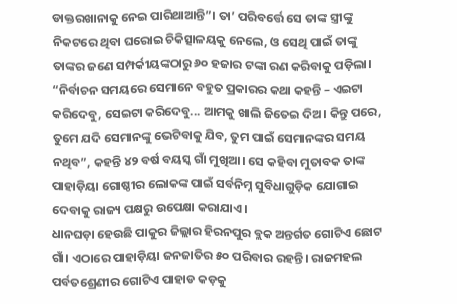ଡାକ୍ତରଖାନାକୁ ନେଇ ପାରିଥାଆନ୍ତି”। ତା’ ପରିବର୍ତ୍ତେ ସେ ତାଙ୍କ ସ୍ତ୍ରୀଙ୍କୁ ନିକଟରେ ଥିବା ଘରୋଇ ଚିକିତ୍ସାଳୟକୁ ନେଲେ, ଓ ସେଥି ପାଇଁ ତାଙ୍କୁ ତାଙ୍କର ଜଣେ ସମ୍ପର୍କୀୟଙ୍କଠାରୁ ୬୦ ହଜାର ଟଙ୍କା ରଣ କରିବାକୁ ପଡ଼ିଲା।
“ନିର୍ବାଚନ ସମୟରେ ସେମାନେ ବହୁତ ପ୍ରକାରର କଥା କହନ୍ତି – ଏଇଟା କରିଦେବୁ, ସେଇଟା କରିଦେବୁ... ଆମକୁ ଖାଲି ଜିତେଇ ଦିଅ। କିନ୍ତୁ ପରେ, ତୁମେ ଯଦି ସେମାନଙ୍କୁ ଭେଟିବାକୁ ଯିବ, ତୁମ ପାଇଁ ସେମାନଙ୍କର ସମୟ ନଥିବ”, କହନ୍ତି ୪୨ ବର୍ଷ ବୟସ୍କ ଗାଁ ମୁଖିଆ। ସେ କହିବା ମୁତାବକ ତାଙ୍କ ପାହାଡ଼ିୟା ଗୋଷ୍ଠୀର ଲୋକଙ୍କ ପାଇଁ ସର୍ବନିମ୍ନ ସୁବିଧାଗୁଡ଼ିକ ଯୋଗାଇ ଦେବାକୁ ରାଜ୍ୟ ପକ୍ଷରୁ ଉପେକ୍ଷା କରାଯାଏ।
ଧାନଘଡ଼ା ହେଉଛି ପାକୁର ଜିଲ୍ଲାର ହିରନପୁର ବ୍ଲକ ଅନ୍ତର୍ଗତ ଗୋଟିଏ ଛୋଟ ଗାଁ। ଏଠାରେ ପାହାଡ଼ିୟା ଜନଜାତିର ୫୦ ପରିବାର ରହନ୍ତି। ରାଜମହଲ ପର୍ବତଶ୍ରେଣୀର ଗୋଟିଏ ପାହାଡ କଡ଼କୁ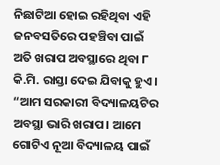ନିଛାଟିଆ ହୋଇ ରହିଥିବା ଏହି ଜନବସତିରେ ପହଞ୍ଚିବା ପାଇଁ ଅତି ଖରାପ ଅବସ୍ଥାରେ ଥିବା ୮ କି.ମି. ରାସ୍ତା ଦେଇ ଯିବାକୁ ହୁଏ।
“ଆମ ସରକାରୀ ବିଦ୍ୟାଳୟଟିର ଅବସ୍ଥା ଭାରି ଖରାପ। ଆମେ ଗୋଟିଏ ନୂଆ ବିଦ୍ୟାଳୟ ପାଇଁ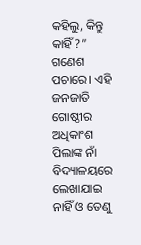କହିଲୁ, କିନ୍ତୁ କାହିଁ?” ଗଣେଶ ପଚାରେ। ଏହି ଜନଜାତି ଗୋଷ୍ଠୀର ଅଧିକାଂଶ ପିଲାଙ୍କ ନାଁ ବିଦ୍ୟାଳୟରେ ଲେଖାଯାଇ ନାହିଁ ଓ ତେଣୁ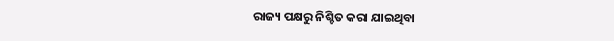ରାଜ୍ୟ ପକ୍ଷରୁ ନିଶ୍ଚିତ କରା ଯାଇଥିବା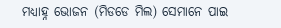ମଧ୍ୟାହ୍ନ ଭୋଜନ (ମିଡଡେ ମିଲ) ସେମାନେ ପାଇ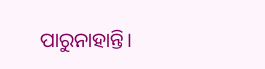ପାରୁନାହାନ୍ତି।